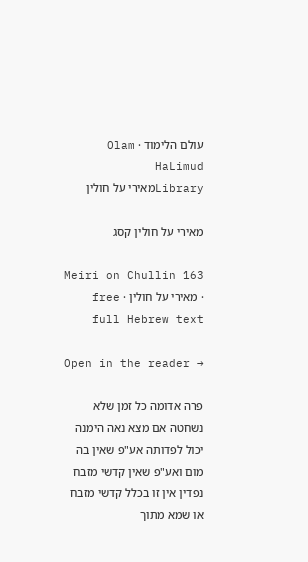עולם הלימוד · Olam HaLimud
Libraryמאירי על חולין

מאירי על חולין קסג

Meiri on Chullin 163 · מאירי על חולין · free full Hebrew text

Open in the reader →

פרה אדומה כל זמן שלא נשחטה אם מצא נאה הימנה יכול לפדותה אע"פ שאין בה מום ואע"פ שאין קדשי מזבח נפדין אין זו בכלל קדשי מזבח או שמא מתוך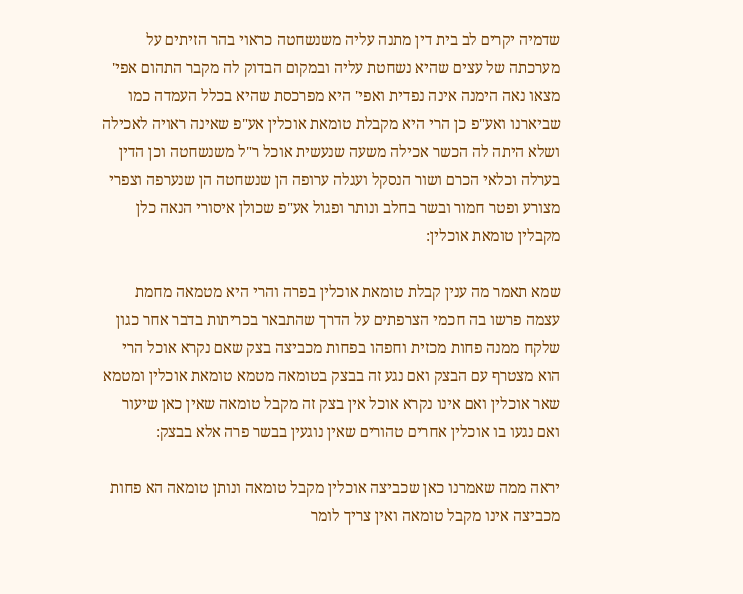שדמיה יקרים לב בית דין מתנה עליה משנשחטה כראוי בהר הזיתים על מערכתה של עצים שהיא נשחטת עליה ובמקום הבדוק לה מקבר התהום אפי' מצאו נאה הימנה אינה נפדית ואפי' היא מפרכסת שהיא בכלל העמדה כמו שביארנו ואע"פ כן הרי היא מקבלת טומאת אוכלין אע"פ שאינה ראויה לאכילה ושלא היתה לה הכשר אכילה משעה שנעשית אוכל ר"ל משנשחטה וכן הדין בערלה וכלאי הכרם ושור הנסקל ועגלה ערופה הן שנשחטה הן שנערפה וצפרי מצורע ופטר חמור ובשר בחלב ונותר ופגול אע"פ שכולן איסורי הנאה כלן מקבלין טומאת אוכלין:

שמא תאמר מה ענין קבלת טומאת אוכלין בפרה והרי היא מטמאה מחמת עצמה פרשו בה חכמי הצרפתים על הדרך שהתבאר בכריתות בדבר אחר כגון שלקח ממנה פחות מכזית וחפהו בפחות מכביצה בצק שאם נקרא אוכל הרי הוא מצטרף עם הבצק ואם נגע זה בבצק בטומאה מטמא טומאת אוכלין ומטמא שאר אוכלין ואם אינו נקרא אוכל אין בצק זה מקבל טומאה שאין כאן שיעור ואם נגעו בו אוכלין אחרים טהורים שאין נוגעין בבשר פרה אלא בבצק:

יראה ממה שאמרנו כאן שכביצה אוכלין מקבל טומאה ונותן טומאה הא פחות מכביצה אינו מקבל טומאה ואין צריך לומר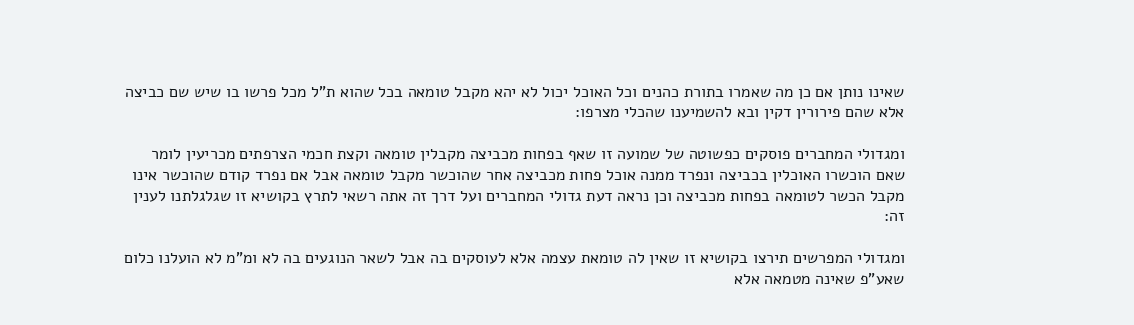שאינו נותן אם כן מה שאמרו בתורת כהנים וכל האוכל יכול לא יהא מקבל טומאה בכל שהוא ת"ל מכל פרשו בו שיש שם כביצה אלא שהם פירורין דקין ובא להשמיענו שהכלי מצרפו:

ומגדולי המחברים פוסקים כפשוטה של שמועה זו שאף בפחות מכביצה מקבלין טומאה וקצת חכמי הצרפתים מכריעין לומר שאם הוכשרו האוכלין בכביצה ונפרד ממנה אוכל פחות מכביצה אחר שהוכשר מקבל טומאה אבל אם נפרד קודם שהוכשר אינו מקבל הכשר לטומאה בפחות מכביצה וכן נראה דעת גדולי המחברים ועל דרך זה אתה רשאי לתרץ בקושיא זו שגלגלתנו לענין זה:

ומגדולי המפרשים תירצו בקושיא זו שאין לה טומאת עצמה אלא לעוסקים בה אבל לשאר הנוגעים בה לא ומ"מ לא הועלנו כלום שאע"פ שאינה מטמאה אלא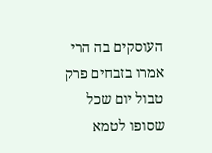העוסקים בה הרי אמרו בזבחים פרק טבול יום שכל שסופו לטמא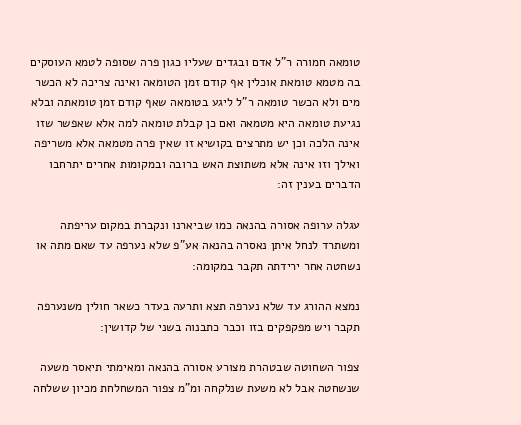טומאה חמורה ר"ל אדם ובגדים שעליו כגון פרה שסופה לטמא העוסקים בה מטמא טומאת אוכלין אף קודם זמן הטומאה ואינה צריכה לא הכשר מים ולא הכשר טומאה ר"ל ליגע בטומאה שאף קודם זמן טומאתה ובלא נגיעת טומאה היא מטמאה ואם כן קבלת טומאה למה אלא שאפשר שזו אינה הלכה וכן יש מתרצים בקושיא זו שאין פרה מטמאה אלא משריפה ואילך וזו אינה אלא משתוצת האש ברובה ובמקומות אחרים יתרחבו הדברים בענין זה:

עגלה ערופה אסורה בהנאה כמו שביארנו ונקברת במקום עריפתה ומשתרד לנחל איתן נאסרה בהנאה אע"פ שלא נערפה עד שאם מתה או נשחטה אחר ירידתה תקבר במקומה:

נמצא ההורג עד שלא נערפה תצא ותרעה בעדר כשאר חולין משנערפה תקבר ויש מפקפקים בזו וכבר כתבנוה בשני של קדושין:

צפור השחוטה שבטהרת מצורע אסורה בהנאה ומאימתי תיאסר משעה שנשחטה אבל לא משעת שנלקחה ומ"מ צפור המשחלחת מכיון ששלחה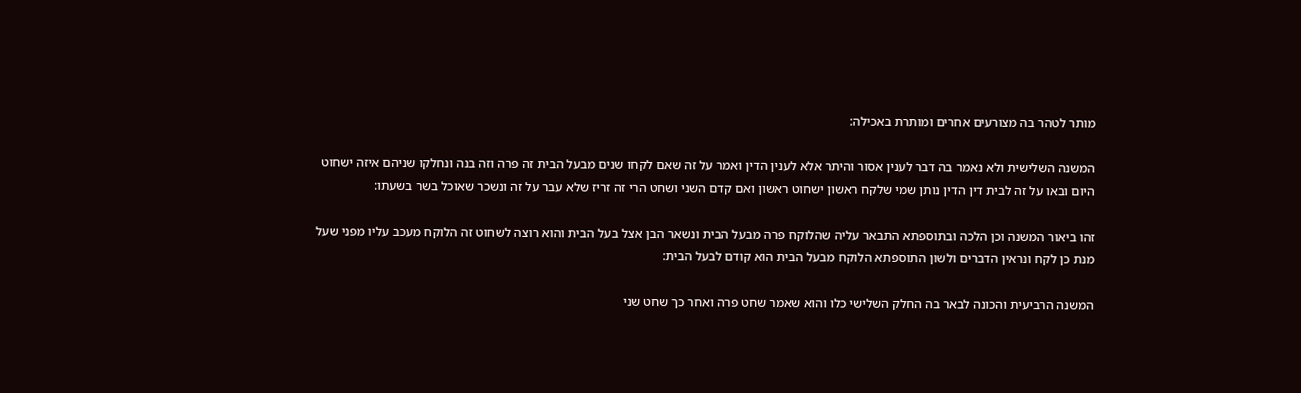מותר לטהר בה מצורעים אחרים ומותרת באכילה:

המשנה השלישית ולא נאמר בה דבר לענין אסור והיתר אלא לענין הדין ואמר על זה שאם לקחו שנים מבעל הבית זה פרה וזה בנה ונחלקו שניהם איזה ישחוט היום ובאו על זה לבית דין הדין נותן שמי שלקח ראשון ישחוט ראשון ואם קדם השני ושחט הרי זה זריז שלא עבר על זה ונשכר שאוכל בשר בשעתו:

זהו ביאור המשנה וכן הלכה ובתוספתא התבאר עליה שהלוקח פרה מבעל הבית ונשאר הבן אצל בעל הבית והוא רוצה לשחוט זה הלוקח מעכב עליו מפני שעל מנת כן לקח ונראין הדברים ולשון התוספתא הלוקח מבעל הבית הוא קודם לבעל הבית:

המשנה הרביעית והכונה לבאר בה החלק השלישי כלו והוא שאמר שחט פרה ואחר כך שחט שני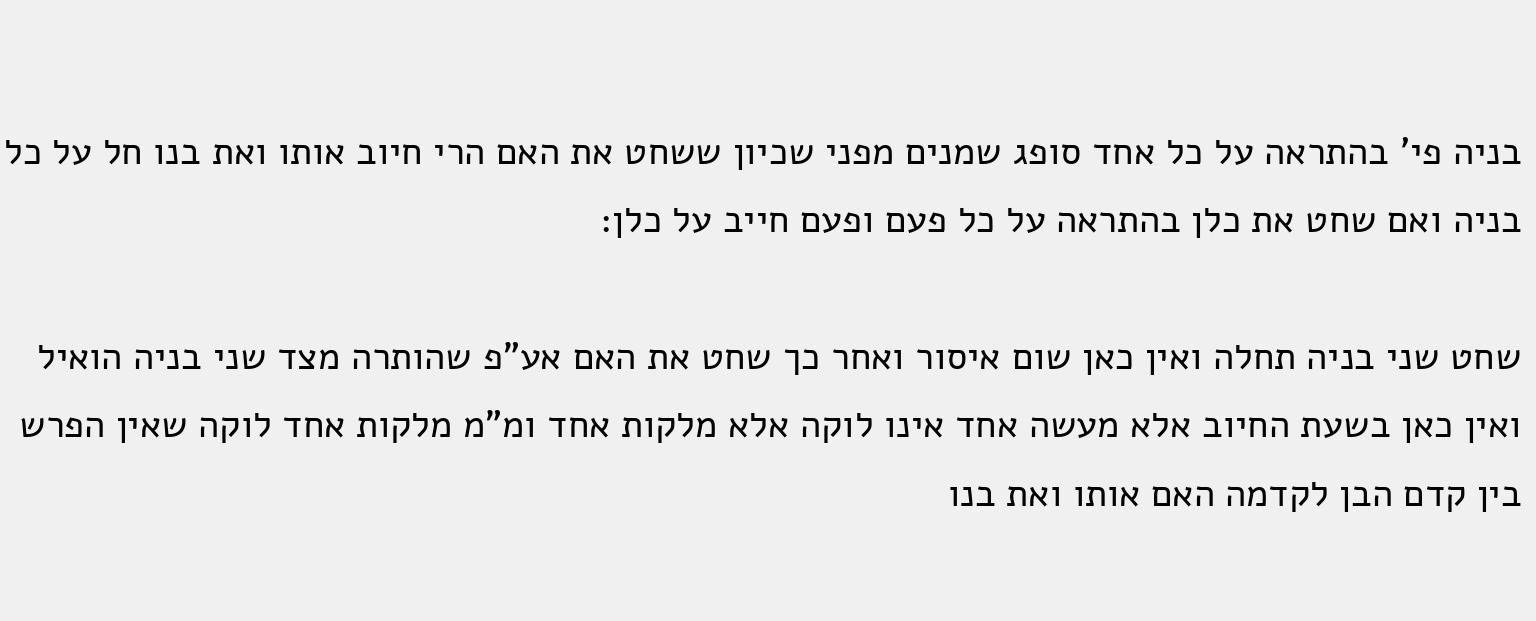בניה פי' בהתראה על כל אחד סופג שמנים מפני שכיון ששחט את האם הרי חיוב אותו ואת בנו חל על כל בניה ואם שחט את כלן בהתראה על כל פעם ופעם חייב על כלן:

שחט שני בניה תחלה ואין כאן שום איסור ואחר כך שחט את האם אע"פ שהותרה מצד שני בניה הואיל ואין כאן בשעת החיוב אלא מעשה אחד אינו לוקה אלא מלקות אחד ומ"מ מלקות אחד לוקה שאין הפרש בין קדם הבן לקדמה האם אותו ואת בנו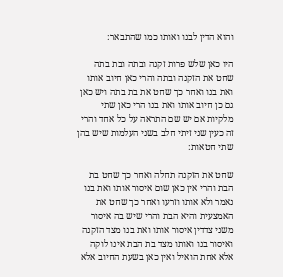והוא הדין לבנו ואותו כמו שהתבאר:

היו כאן שלש פרות זקנה ובתה ובת בתה שחט את הזקנה ובתה והרי כאן חיוב אותו ואת בנו ואחר כך שחט את בת בתה ויש כאן גם כן חיוב אותו ואת בנו הרי כאן שתי מלקיות אם יש שם התראה על כל אחד והרי זה כעין שני זיתי חלב בשני העלמות שיש בהן שתי חטאות:

שחט את הזקנה תחלה ואחר כך שחט בת הבת והרי אין כאן שום איסור אותו ואת בנו נאמר ולא אותו וזרעו ואחר כך שחט את האמצעית והיא הבת והרי שיש בה איסור משני צדדין איסור אותו ואת בנו מצד הזקנה ואיסור בנו ואותו מצד בת הבת אינו לוקה אלא אחת הואיל ואין כאן בשעת החיוב אלא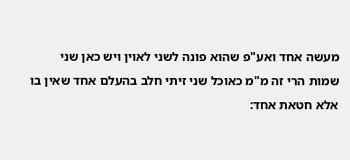מעשה אחד ואע"פ שהוא פונה לשני לאוין ויש כאן שני שמות הרי זה מ"מ כאוכל שני זיתי חלב בהעלם אחד שאין בו אלא חטאת אחד: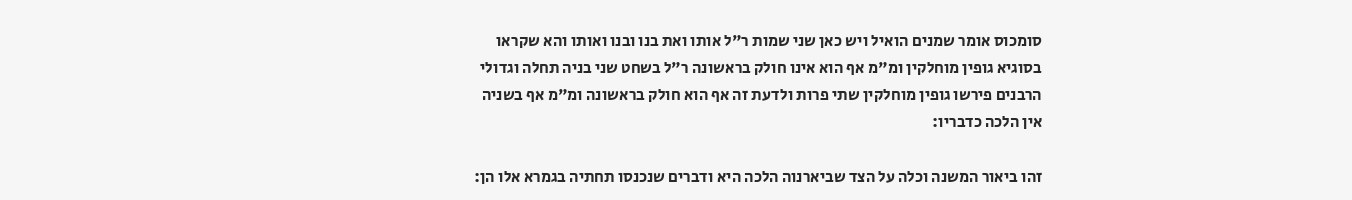סומכוס אומר שמנים הואיל ויש כאן שני שמות ר"ל אותו ואת בנו ובנו ואותו והא שקראו בסוגיא גופין מוחלקין ומ"מ אף הוא אינו חולק בראשונה ר"ל בשחט שני בניה תחלה וגדולי הרבנים פירשו גופין מוחלקין שתי פרות ולדעת זה אף הוא חולק בראשונה ומ"מ אף בשניה אין הלכה כדבריו:

זהו ביאור המשנה וכלה על הצד שביארנוה הלכה היא ודברים שנכנסו תחתיה בגמרא אלו הן: